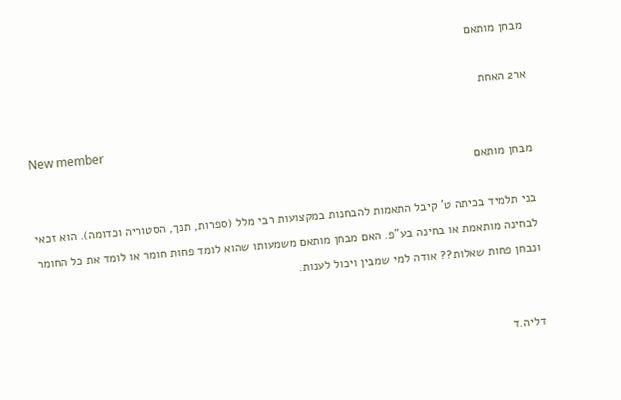מבחן מותאם

אר2 האחת

New member
מבחן מותאם

בני תלמיד בכיתה ט' קיבל התאמות להבחנות במקצועות רבי מלל (ספרות, תנך, הסטוריה וכדומה). הוא זכאי לבחינה מותאמת או בחינה בע"פ. האם מבחן מותאם משמעותו שהוא לומד פחות חומר או לומד את כל החומר ונבחן פחות שאלות?? אודה למי שמבין ויכול לענות.


דליה.ד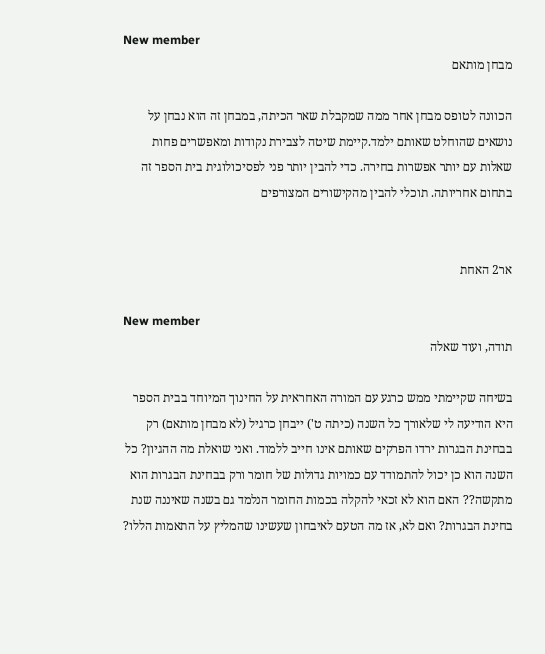New member
מבחן מותאם

הכוונה לטופס מבחן אחר ממה שמקבלת שאר הכיתה, במבחן זה הוא נבחן על נושאים שהוחלט שאותם ילמד.קיימת שיטה לצבירת נקודות ומאפשרים פחות שאלות עם יותר אפשרות בחירה. כדי להבין יותר פני לפסיכולוגית בית הספר זה בתחום אחריותה. תוכלי להבין מהקישורים המצורפים


אר2 האחת

New member
תודה, ועוד שאלה

בשיחה שקיימתי ממש כרגע עם המורה האחראית על החינוך המיוחד בבית הספר היא הודיעה לי שלאורך כל השנה (כיתה ט') ייבחן כרגיל (לא מבחן מותאם) רק בבחינת הבגרות ירדו הפרקים שאותם אינו חייב ללמוד. ואני שואלת מה ההגיון? כל השנה הוא כן יכול להתמודד עם כמויות גדולות של חומר ורק בבחינת הבגרות הוא מתקשה?? האם הוא לא זכאי להקלה בכמות החומר הנלמד גם בשנה שאיננה שנת בחינת הבגרות? ואם לא, אז מה הטעם לאיבחון שעשינו שהמליץ על התאמות הללו?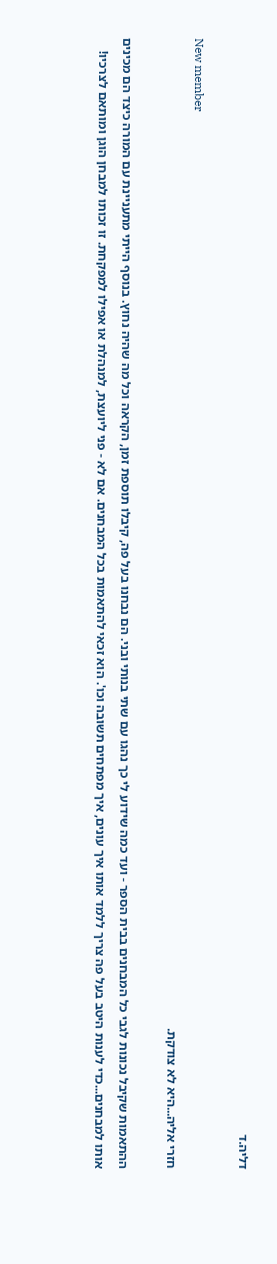דליה.ד

New member
חזרי אליה...היא לא צודקת.

ההתאמות שקיבל נכונות לגבי כל המבחנים בבית הספר - ועד כמה שידוע לי כך נהגו עם שתי בנותי ובני. הם נבחנו בעל פה, קיבלו תוספת זמן, הקראה וכל מה שהיה נחוץ. בנוסף הייתי מתעניינת עם המורה כיצד הם מכינים אותו למבחנים...כדי לענות היטב בעל פה צריך ללמד אותו איך עונים, איך מפתחים תשובה וכו'. הוא זכאי להתאמות בכל המבחנים. אם לא - פני ליועצת, למנהלת או אפילו למפקחת. זו זכותו למבחן הוגן ומותאם לצרכיו!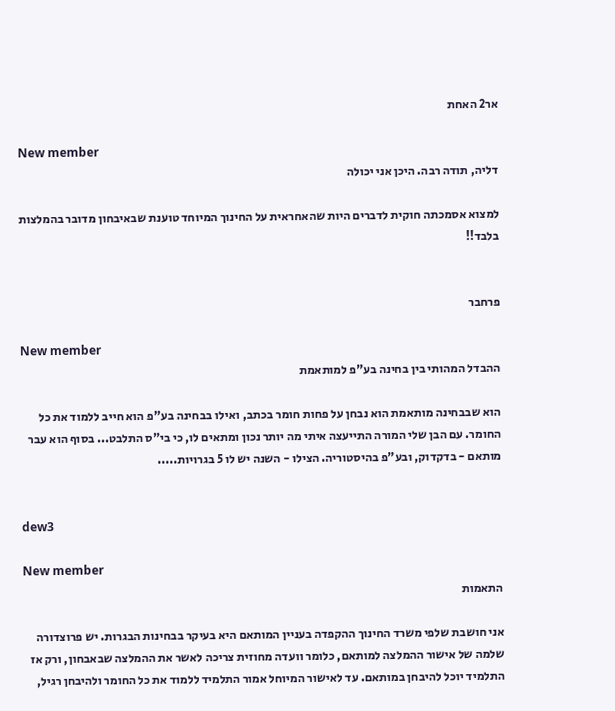אר2 האחת

New member
דליה, תודה רבה. היכן אני יכולה

למצוא אסמכתה חוקית לדברים היות שהאחראית על החינוך המיוחד טוענת שבאיבחון מדובר בהמלצות בלבד!!


פרחבר

New member
ההבדל המהותי בין בחינה בע"פ למותאמת

הוא שבבחינה מותאמת הוא נבחן על פחות חומר בכתב, ואילו בבחינה בע"פ הוא חייב ללמוד את כל החומר. עם הבן שלי המורה התייעצה איתי מה יותר נכון ומתאים לו, כי בי"ס התלבט... בסוף הוא עבר מותאם - בדקדוק, ובע"פ בהיסטוריה. הצילו - השנה יש לו 5 בגרויות.....


dew3

New member
התאמות

אני חושבת שלפי משרד החינוך ההקפדה בעניין המותאם היא בעיקר בבחינות הבגרות. יש פרוצדורה שלמה של אישור ההמלצה למותאם, כלומר וועדה מחוזית צריכה לאשר את ההמלצה שבאבחון, ורק אז התלמיד יוכל להיבחן במותאם. עד לאישור המיוחל אמור התלמיד ללמוד את כל החומר ולהיבחן רגיל,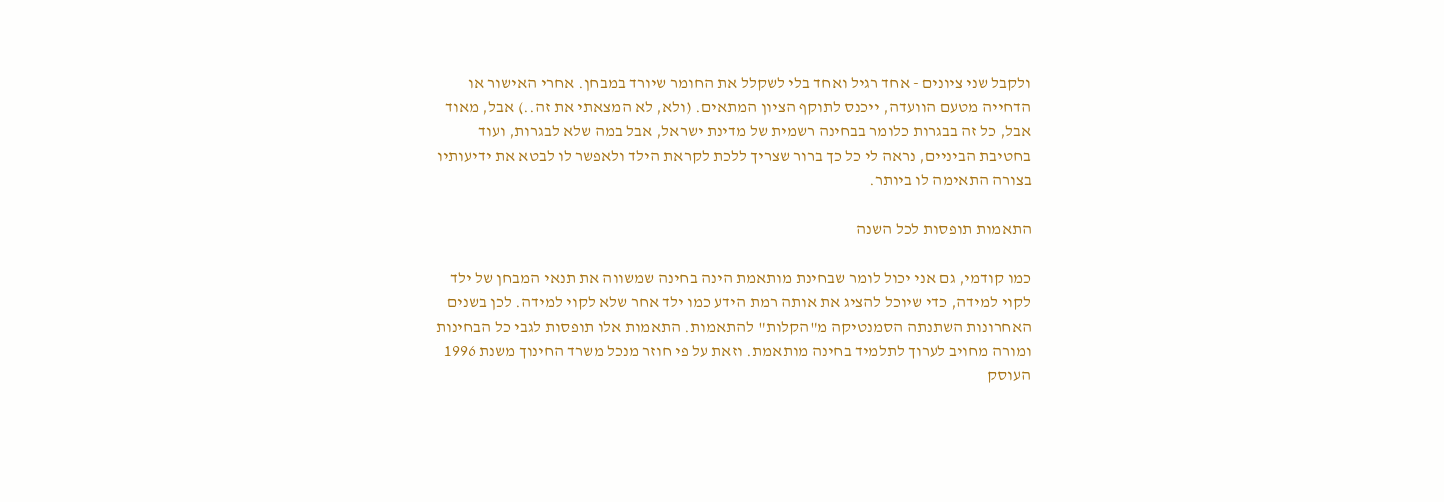ולקבל שני ציונים - אחד רגיל ואחד בלי לשקלל את החומר שיורד במבחן. אחרי האישור או הדחייה מטעם הוועדה, ייכנס לתוקף הציון המתאים. (ולא, לא המצאתי את זה..) אבל, מאוד אבל, כל זה בבגרות כלומר בבחינה רשמית של מדינת ישראל, אבל במה שלא לבגרות, ועוד בחטיבת הביניים, נראה לי כל כך ברור שצריך ללכת לקראת הילד ולאפשר לו לבטא את ידיעותיו בצורה התאימה לו ביותר.

התאמות תופסות לכל השנה

כמו קודמי, גם אני יכול לומר שבחינת מותאמת הינה בחינה שמשווה את תנאי המבחן של ילד לקוי למידה, כדי שיוכל להציג את אותה רמת הידע כמו ילד אחר שלא לקוי למידה. לכן בשנים האחרונות השתנתה הסמנטיקה מ"הקלות" להתאמות. התאמות אלו תופסות לגבי כל הבחינות ומורה מחויב לערוך לתלמיד בחינה מותאמת. וזאת על פי חוזר מנכל משרד החינוך משנת 1996 העוסק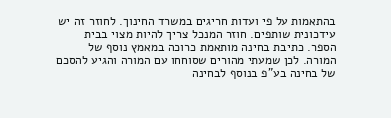בהתאמות על פי ועדות חריגים במשרד החינוך. לחוזר זה יש עידכונית שותפים. חוזר המנכל צריך להיות מצוי בבית הספר. כתיבת בחינה מותאמת כרוכה במאמץ נוסף של המורה. לכן שמעתי מהורים שסוחחו עם המורה והגיע להסכם של בחינה בע"פ בנוסף לבחינה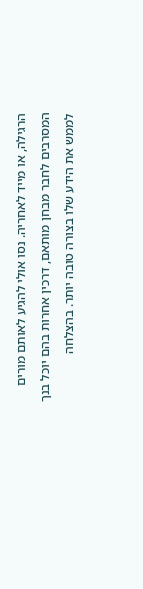הרגילה, או מייד לאחריה. נסו אולי להגיע לאותם מורים המסרבים לחבר מבחן מותאם, דרכין אחרות בהם יוכל בנך לממש את הידע שלו בצורה טובה יותר. בהצלחה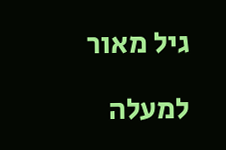גיל מאור

למעלה